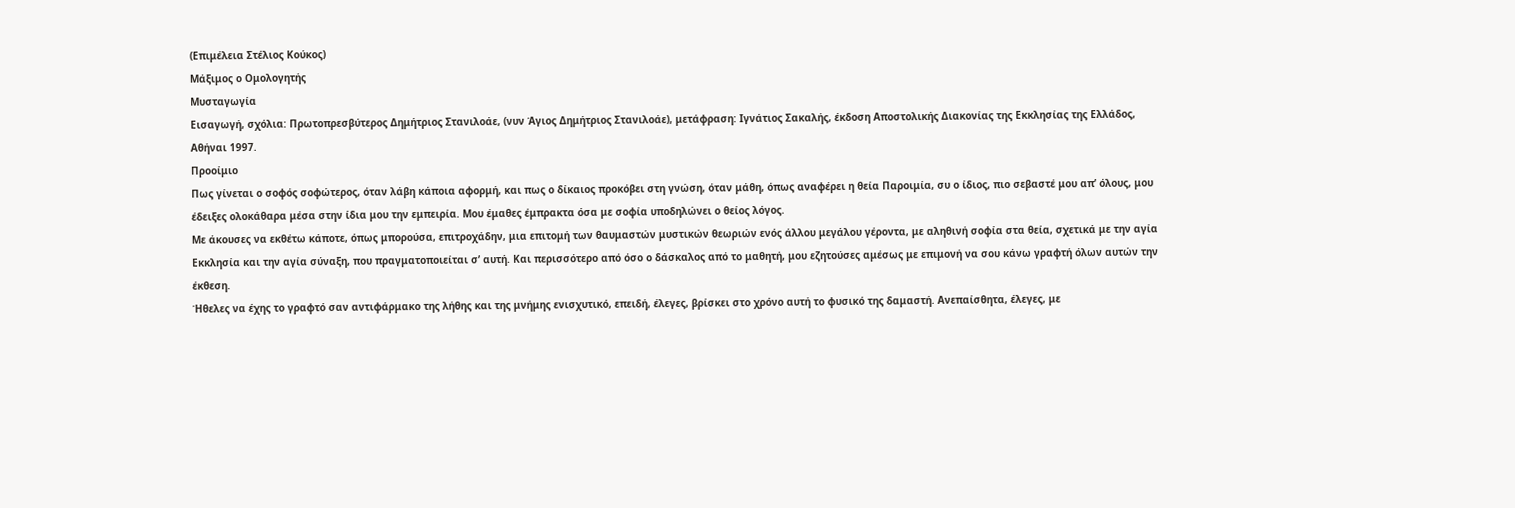(Επιμέλεια Στέλιος Κούκος)
Μάξιμος ο Ομολογητής
Μυσταγωγία
Εισαγωγή, σχόλια: Πρωτοπρεσβύτερος Δημήτριος Στανιλοάε, (νυν Άγιος Δημήτριος Στανιλοάε), μετάφραση: Ιγνάτιος Σακαλής, έκδοση Αποστολικής Διακονίας της Εκκλησίας της Ελλάδος, Αθήναι 1997.
Προοίμιο
Πως γίνεται ο σοφός σοφώτερος, όταν λάβη κάποια αφορμή, και πως ο δίκαιος προκόβει στη γνώση, όταν μάθη, όπως αναφέρει η θεία Παροιμία, συ ο ίδιος, πιο σεβαστέ μου απ’ όλους, μου έδειξες ολοκάθαρα μέσα στην ίδια μου την εμπειρία. Μου έμαθες έμπρακτα όσα με σοφία υποδηλώνει ο θείος λόγος.
Με άκουσες να εκθέτω κάποτε, όπως μπορούσα, επιτροχάδην, μια επιτομή των θαυμαστών μυστικών θεωριών ενός άλλου μεγάλου γέροντα, με αληθινή σοφία στα θεία, σχετικά με την αγία Εκκλησία και την αγία σύναξη, που πραγματοποιείται σ’ αυτή. Και περισσότερο από όσο ο δάσκαλος από το μαθητή, μου εζητούσες αμέσως με επιμονή να σου κάνω γραφτή όλων αυτών την έκθεση.
Ήθελες να έχης το γραφτό σαν αντιφάρμακο της λήθης και της μνήμης ενισχυτικό, επειδή, έλεγες, βρίσκει στο χρόνο αυτή το φυσικό της δαμαστή. Ανεπαίσθητα, έλεγες, με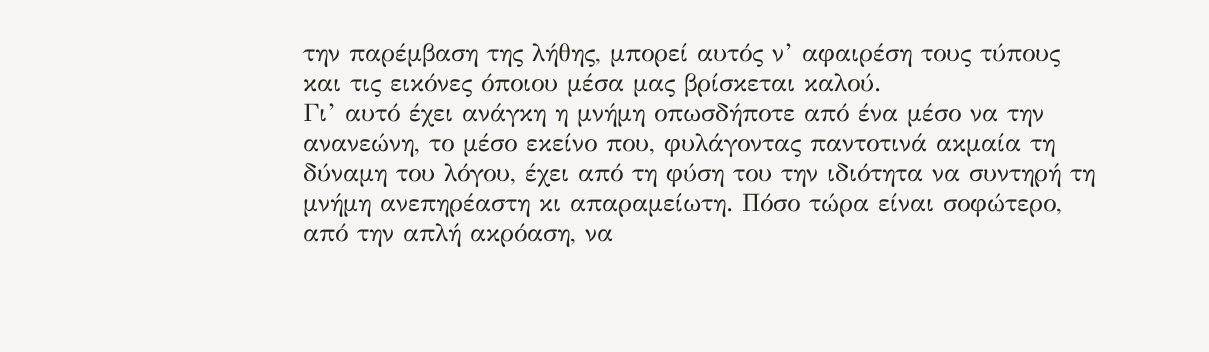την παρέμβαση της λήθης, μπορεί αυτός ν’ αφαιρέση τους τύπους και τις εικόνες όποιου μέσα μας βρίσκεται καλού.
Γι’ αυτό έχει ανάγκη η μνήμη οπωσδήποτε από ένα μέσο να την ανανεώνη, το μέσο εκείνο που, φυλάγοντας παντοτινά ακμαία τη δύναμη του λόγου, έχει από τη φύση του την ιδιότητα να συντηρή τη μνήμη ανεπηρέαστη κι απαραμείωτη. Πόσο τώρα είναι σοφώτερο, από την απλή ακρόαση, να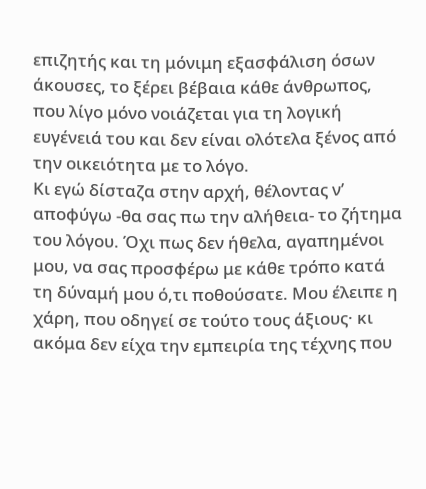επιζητής και τη μόνιμη εξασφάλιση όσων άκουσες, το ξέρει βέβαια κάθε άνθρωπος, που λίγο μόνο νοιάζεται για τη λογική ευγένειά του και δεν είναι ολότελα ξένος από την οικειότητα με το λόγο.
Κι εγώ δίσταζα στην αρχή, θέλοντας ν’ αποφύγω -θα σας πω την αλήθεια- το ζήτημα του λόγου. Όχι πως δεν ήθελα, αγαπημένοι μου, να σας προσφέρω με κάθε τρόπο κατά τη δύναμή μου ό,τι ποθούσατε. Μου έλειπε η χάρη, που οδηγεί σε τούτο τους άξιους· κι ακόμα δεν είχα την εμπειρία της τέχνης που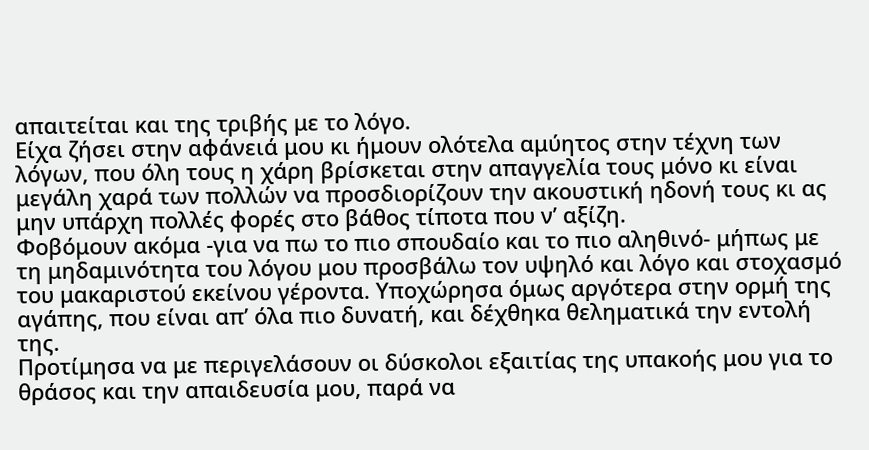απαιτείται και της τριβής με το λόγο.
Είχα ζήσει στην αφάνειά μου κι ήμουν ολότελα αμύητος στην τέχνη των λόγων, που όλη τους η χάρη βρίσκεται στην απαγγελία τους μόνο κι είναι μεγάλη χαρά των πολλών να προσδιορίζουν την ακουστική ηδονή τους κι ας μην υπάρχη πολλές φορές στο βάθος τίποτα που ν’ αξίζη.
Φοβόμουν ακόμα -για να πω το πιο σπουδαίο και το πιο αληθινό- μήπως με τη μηδαμινότητα του λόγου μου προσβάλω τον υψηλό και λόγο και στοχασμό του μακαριστού εκείνου γέροντα. Υποχώρησα όμως αργότερα στην ορμή της αγάπης, που είναι απ’ όλα πιο δυνατή, και δέχθηκα θεληματικά την εντολή της.
Προτίμησα να με περιγελάσουν οι δύσκολοι εξαιτίας της υπακοής μου για το θράσος και την απαιδευσία μου, παρά να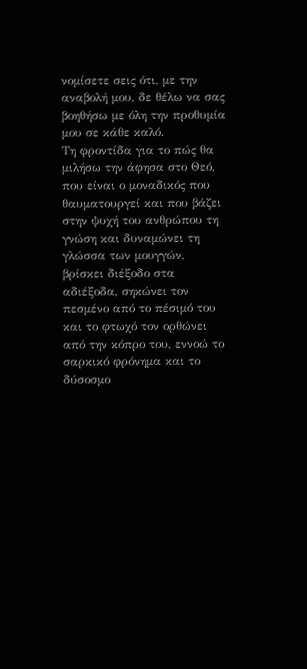νομίσετε σεις ότι, με την αναβολή μου, δε θέλω να σας βοηθήσω με όλη την προθυμία μου σε κάθε καλό.
Τη φροντίδα για το πώς θα μιλήσω την άφησα στο Θεό, που είναι ο μοναδικός που θαυματουργεί και που βάζει στην ψυχή του ανθρώπου τη γνώση και δυναμώνει τη γλώσσα των μουγγών, βρίσκει διέξοδο στα αδιέξοδα, σηκώνει τον πεσμένο από το πέσιμό του και το φτωχό τον ορθώνει από την κόπρο του, εννοώ το σαρκικό φρόνημα και το δύσοσμο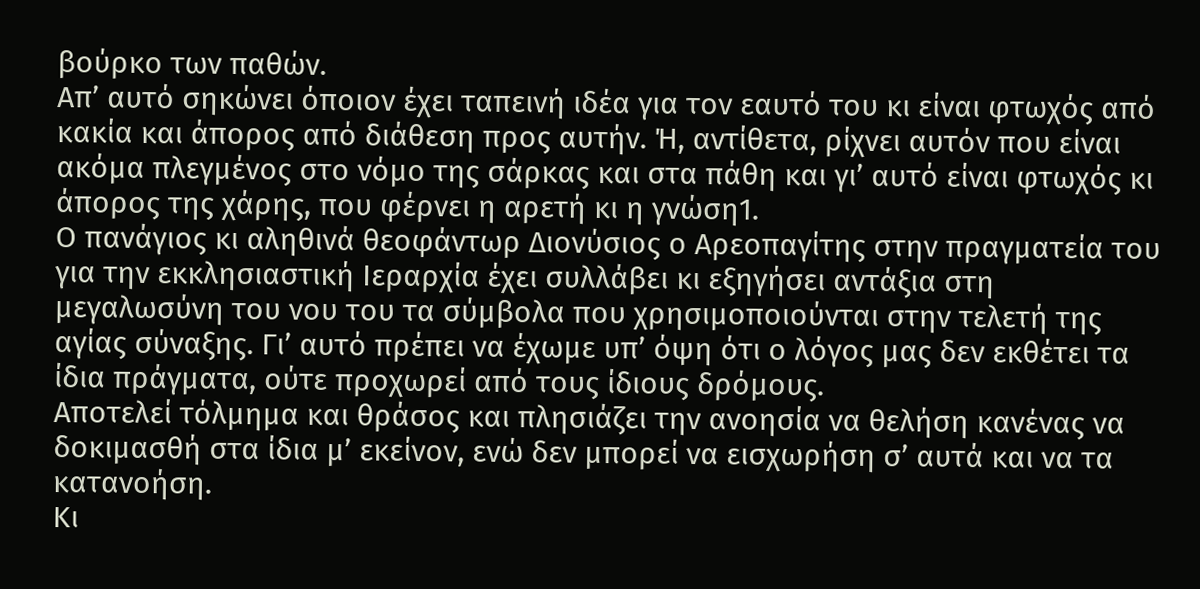βούρκο των παθών.
Απ’ αυτό σηκώνει όποιον έχει ταπεινή ιδέα για τον εαυτό του κι είναι φτωχός από κακία και άπορος από διάθεση προς αυτήν. Ή, αντίθετα, ρίχνει αυτόν που είναι ακόμα πλεγμένος στο νόμο της σάρκας και στα πάθη και γι’ αυτό είναι φτωχός κι άπορος της χάρης, που φέρνει η αρετή κι η γνώση1.
Ο πανάγιος κι αληθινά θεοφάντωρ Διονύσιος ο Αρεοπαγίτης στην πραγματεία του για την εκκλησιαστική Ιεραρχία έχει συλλάβει κι εξηγήσει αντάξια στη μεγαλωσύνη του νου του τα σύμβολα που χρησιμοποιούνται στην τελετή της αγίας σύναξης. Γι’ αυτό πρέπει να έχωμε υπ’ όψη ότι ο λόγος μας δεν εκθέτει τα ίδια πράγματα, ούτε προχωρεί από τους ίδιους δρόμους.
Αποτελεί τόλμημα και θράσος και πλησιάζει την ανοησία να θελήση κανένας να δοκιμασθή στα ίδια μ’ εκείνον, ενώ δεν μπορεί να εισχωρήση σ’ αυτά και να τα κατανοήση.
Κι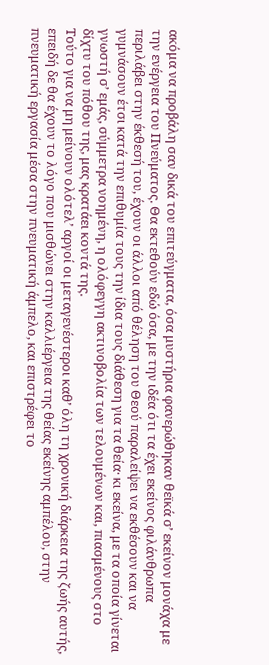ακόμα να προβάλη σαν δικά του επιτεύγματα, όσα μυστήρια φανερώθηκαν θεϊκά σ’ εκείνον μονάχα με την ενέργεια του Πνεύματος. Θα εκτεθούν εδώ όσα, με την ιδέα ότι τα έχει εκείνος φιλάνθρωπα περιλάβει στην έκθεσή του, έχουν οι άλλοι από θέληση του Θεού παραλείψει να εκθέσουν και να γυμνάσουν έτσι κατά την επιθυμία τους την ίδια τους διάθεση για τα θεία· κι εκείνα, με τα οποία γίνεται γνωστή σ’ εμάς, σύμμετρα νοημένη, η ολόφεγγη ακτινοβολία των τελουμένων και, πιασμένους στο δίχτυ του πόθου της, μας κρατάει κοντά της.
Τούτο για να μη μείνουν ολότελ’ αργοί οι μεταγενέστεροι καθ’ όλη τη χρονική διάρκεια της ζωής αυτής, επειδή δε θα έχουν το λόγο που μισθώνει στην καλλιέργεια της θείας εκείνης αμπέλου, στην πνευματική εργασία μέσα στην πνευματική άμπελο, και επιστρέφει το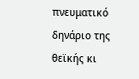πνευματικό δηνάριο της θεϊκής κι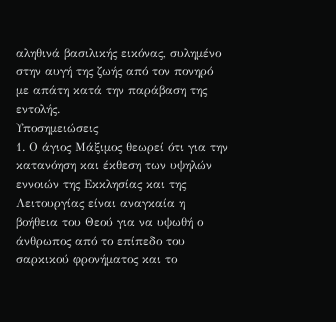αληθινά βασιλικής εικόνας, συλημένο στην αυγή της ζωής από τον πονηρό με απάτη κατά την παράβαση της εντολής.
Υποσημειώσεις
1. Ο άγιος Μάξιμος θεωρεί ότι για την κατανόηση και έκθεση των υψηλών εννοιών της Εκκλησίας και της Λειτουργίας είναι αναγκαία η βοήθεια του Θεού για να υψωθή ο άνθρωπος από το επίπεδο του σαρκικού φρονήματος και το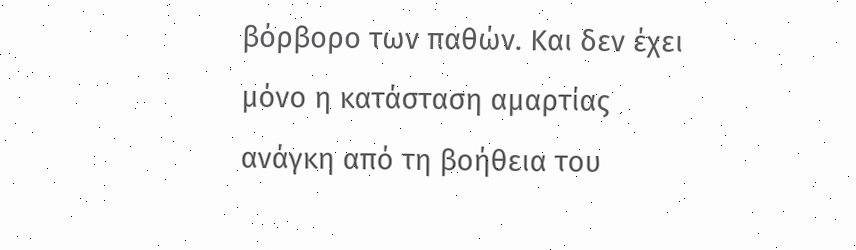βόρβορο των παθών. Και δεν έχει μόνο η κατάσταση αμαρτίας ανάγκη από τη βοήθεια του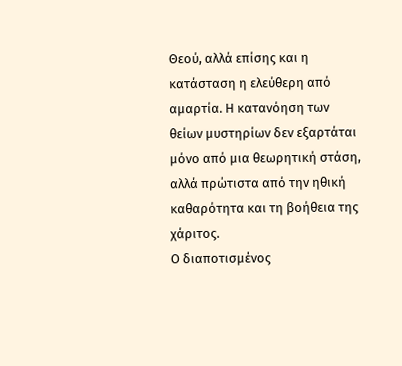Θεού, αλλά επίσης και η κατάσταση η ελεύθερη από αμαρτία. Η κατανόηση των θείων μυστηρίων δεν εξαρτάται μόνο από μια θεωρητική στάση, αλλά πρώτιστα από την ηθική καθαρότητα και τη βοήθεια της χάριτος.
Ο διαποτισμένος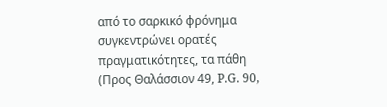από το σαρκικό φρόνημα συγκεντρώνει ορατές πραγματικότητες, τα πάθη (Προς Θαλάσσιον 49, P.G. 90,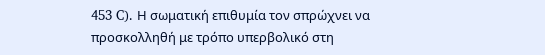453 C). Η σωματική επιθυμία τον σπρώχνει να προσκολληθή με τρόπο υπερβολικό στη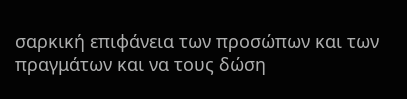σαρκική επιφάνεια των προσώπων και των πραγμάτων και να τους δώση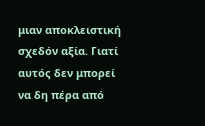μιαν αποκλειστική σχεδόν αξία. Γιατί αυτός δεν μπορεί να δη πέρα από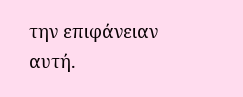την επιφάνειαν αυτή.